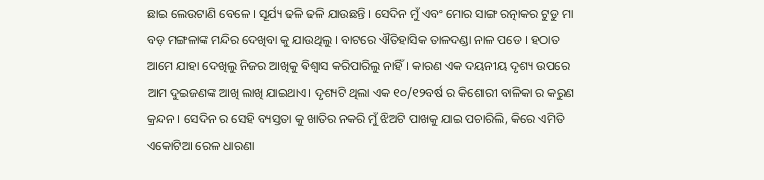ଛାଇ ଲେଉଟାଣି ବେଳେ । ସୂର୍ଯ୍ୟ ଢଳି ଢଳି ଯାଉଛନ୍ତି । ସେଦିନ ମୁଁ ଏବଂ ମୋର ସାଙ୍ଗ ରତ୍ନାକର ଟୁଡୁ ମା ବଡ଼ ମଙ୍ଗଳାଙ୍କ ମନ୍ଦିର ଦେଖିବା କୁ ଯାଉଥିଲୁ । ବାଟରେ ଐତିହାସିକ ତାଳଦଣ୍ଡା ନାଳ ପଡେ । ହଠାତ ଆମେ ଯାହା ଦେଖିଲୁ ନିଜର ଆଖିକୁ ଵିଶ୍ଵାସ କରିପାରିଲୁ ନାହିଁ। କାରଣ ଏକ ଦୟନୀୟ ଦୃଶ୍ୟ ଉପରେ ଆମ ଦୁଇଜଣଙ୍କ ଆଖି ଲାଖି ଯାଇଥାଏ। ଦୃଶ୍ୟଟି ଥିଲା ଏକ ୧୦/୧୨ବର୍ଷ ର କିଶୋରୀ ବାଳିକା ର କରୁଣ କ୍ରନ୍ଦନ । ସେଦିନ ର ସେହି ବ୍ୟସ୍ତତା କୁ ଖାତିର ନକରି ମୁଁ ଝିଅଟି ପାଖକୁ ଯାଇ ପଚାରିଲି, କିରେ ଏମିତି ଏକୋଟିଆ ରେଳ ଧାରଣା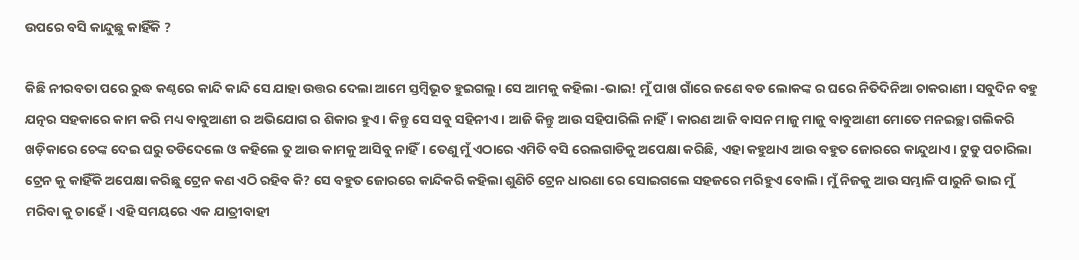ଉପରେ ବସି କାନ୍ଦୁଛୁ କାହିଁକି ?

କିଛି ନୀରବତା ପରେ ରୁଦ୍ଧ କଣ୍ଠରେ କାନ୍ଦି କାନ୍ଦି ସେ ଯାହା ଉତ୍ତର ଦେଲା ଆମେ ସ୍ତମ୍ବିଭୂତ ହୁଇଗଲୁ। ସେ ଆମକୁ କହିଲା -ଭାଇ! ମୁଁ ପାଖ ଗାଁରେ ଜଣେ ବଡ ଲୋକଙ୍କ ର ଘରେ ନିତିଦିନିଆ ଚାକରାଣୀ। ସବୁଦିନ ବହୁ ଯତ୍ନର ସହକାରେ କାମ କରି ମଧ୍ୟ ବାବୁଆଣୀ ର ଅଭିଯୋଗ ର ଶିକାର ହୁଏ। କିନ୍ତୁ ସେ ସବୁ ସହିନୀଏ। ଆଜି କିନ୍ତୁ ଆଉ ସହିପାରିଲି ନାହିଁ। କାରଣ ଆଜି ବାସନ ମାଜୁ ମାଜୁ ବାବୁଆଣୀ ମୋତେ ମନଇଚ୍ଛା ଗଲିକରି ଖଡ଼ିକାରେ ଚେଙ୍କ ଦେଇ ଘରୁ ତଡିଦେଲେ ଓ କହିଲେ ତୁ ଆଉ କାମକୁ ଆସିବୁ ନାହିଁ। ତେଣୁ ମୁଁ ଏଠାରେ ଏମିତି ବସି ରେଲଗାଡିକୁ ଅପେକ୍ଷା କରିଛି, ଏହା କହୁଥାଏ ଆଉ ବହୁତ ଜୋରରେ କାନ୍ଦୁଥାଏ। ଟୁଡୁ ପଚାରିଲା ଟ୍ରେନ କୁ କାହିଁକି ଅପେକ୍ଷା କରିଛୁ ଟ୍ରେନ କଣ ଏଠି ରହିବ କି? ସେ ବହୁତ ଜୋରରେ କାନ୍ଦିକରି କହିଲା ଶୁଣିଚି ଟ୍ରେନ ଧାରଣା ରେ ସୋଇଗଲେ ସହଜରେ ମରିହୁଏ ବୋଲି। ମୁଁ ନିଜକୁ ଆଉ ସମ୍ଭାଳି ପାରୁନି ଭାଇ ମୁଁ ମରିବା କୁ ଚାହେଁ। ଏହି ସମୟରେ ଏକ ଯାତ୍ରୀବାହୀ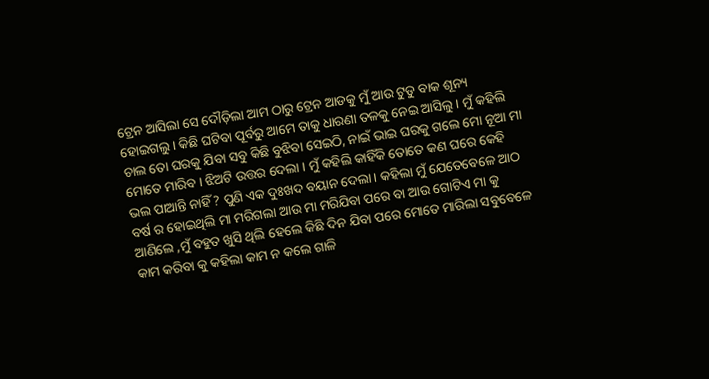ଟ୍ରେନ ଆସିଲା ସେ ଦୌଡ଼ିଲା ଆମ ଠାରୁ ଟ୍ରେନ ଆଡକୁ ମୁଁ ଆଉ ଟୁଡୁ ବାକ ଶୂନ୍ୟ ହୋଇଗଲୁ । କିଛି ଘଟିବା ପୂର୍ବରୁ ଆମେ ତାକୁ ଧାରଣା ତଳକୁ ନେଇ ଆସିଲୁ । ମୁଁ କହିଲି ଚାଲ ତୋ ଘରକୁ ଯିବା ସବୁ କିଛି ବୁଝିବା ସେଇଠି, ନାଇଁ ଭାଇ ଘରକୁ ଗଲେ ମୋ ନୂଆ ମା ମୋତେ ମାରିବ । ଝିଅଟି ଉତ୍ତର ଦେଲା । ମୁଁ କହିଲି କାହିଁକି ତୋତେ କଣ ଘରେ କେହି ଭଲ ପାଆନ୍ତି ନାହିଁ ? ପୁଣି ଏକ ଦୁଃଖଦ ବୟାନ ଦେଲା। କହିଲା ମୁଁ ଯେତେବେଳେ ଆଠ ବର୍ଷ ର ହୋଇଥିଲି ମା ମରିଗଲା ଆଉ ମା ମରିଯିବା ପରେ ବା ଆଉ ଗୋଟିଏ ମା କୁ ଆଣିଲେ ,ମୁଁ ବହୁତ ଖୁସି ଥିଲି ହେଲେ କିଛି ଦିନ ଯିବା ପରେ ମୋତେ ମାରିଲା ସବୁବେଳେ କାମ କରିବା କୁ କହିଲା କାମ ନ କଲେ ଗାଳି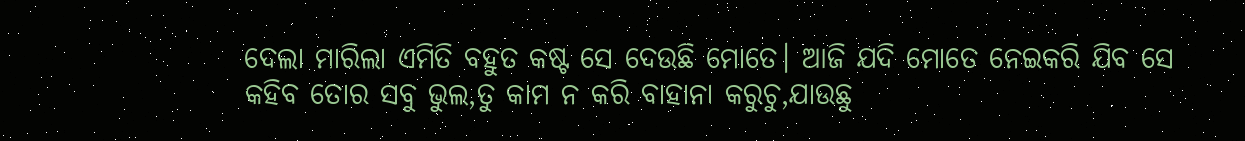ଦେଲା ମାରିଲା ଏମିତି ବହୁତ କଷ୍ଟ ସେ ଦେଉଛି ମୋତେ। ଆଜି ଯଦି ମୋତେ ନେଇକରି ଯିବ ସେ କହିବ ତୋର ସବୁ ଭୁଲ,ତୁ କାମ ନ କରି ବାହାନା କରୁଚୁ,ଯାଉଛୁ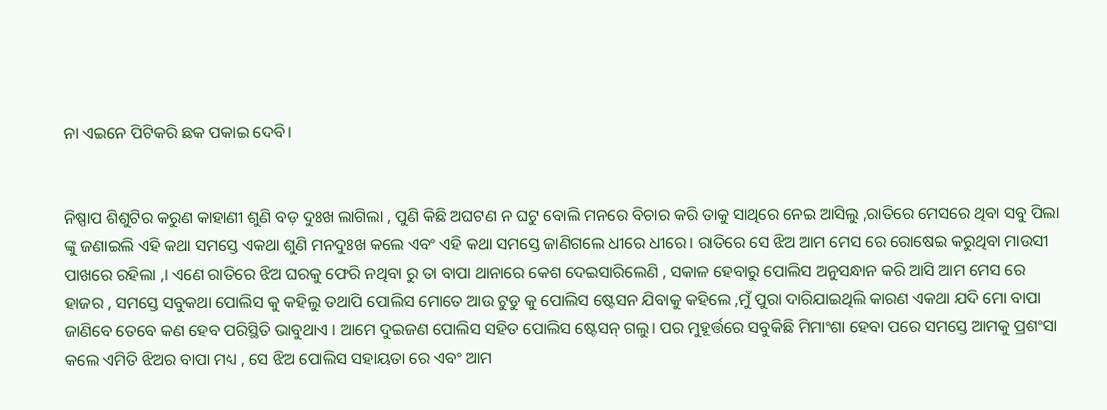ନା ଏଇନେ ପିଟିକରି ଛକ ପକାଇ ଦେବି।


ନିଷ୍ପାପ ଶିଶୁଟିର କରୁଣ କାହାଣୀ ଶୁଣି ବଡ଼ ଦୁଃଖ ଲାଗିଲା , ପୁଣି କିଛି ଅଘଟଣ ନ ଘଟୁ ବୋଲି ମନରେ ବିଚାର କରି ତାକୁ ସାଥିରେ ନେଇ ଆସିଲୁ ,ରାତିରେ ମେସରେ ଥିବା ସବୁ ପିଲା ଙ୍କୁ ଜଣାଇଲି ଏହି କଥା ସମସ୍ତେ ଏକଥା ଶୁଣି ମନଦୁଃଖ କଲେ ଏବଂ ଏହି କଥା ସମସ୍ତେ ଜାଣିଗଲେ ଧୀରେ ଧୀରେ। ରାତିରେ ସେ ଝିଅ ଆମ ମେସ ରେ ରୋଷେଇ କରୁଥିବା ମାଉସୀ ପାଖରେ ରହିଲା ,। ଏଣେ ରାତିରେ ଝିଅ ଘରକୁ ଫେରି ନଥିବା ରୁ ତା ବାପା ଥାନାରେ କେଶ ଦେଇସାରିଲେଣି , ସକାଳ ହେବାରୁ ପୋଲିସ ଅନୁସନ୍ଧାନ କରି ଆସି ଆମ ମେସ ରେ ହାଜର , ସମସ୍ତେ ସବୁକଥା ପୋଲିସ କୁ କହିଲୁ ତଥାପି ପୋଲିସ ମୋତେ ଆଉ ଟୁଡୁ କୁ ପୋଲିସ ଷ୍ଟେସନ ଯିବାକୁ କହିଲେ ,ମୁଁ ପୁରା ଦାରିଯାଇଥିଲି କାରଣ ଏକଥା ଯଦି ମୋ ବାପା ଜାଣିବେ ତେବେ କଣ ହେବ ପରିସ୍ଥିତି ଭାବୁଥାଏ । ଆମେ ଦୁଇଜଣ ପୋଲିସ ସହିତ ପୋଲିସ ଷ୍ଟେସନ୍ ଗଲୁ। ପର ମୁହୂର୍ତ୍ତରେ ସବୁକିଛି ମିମାଂଶା ହେବା ପରେ ସମସ୍ତେ ଆମକୁ ପ୍ରଶଂସା କଲେ ଏମିତି ଝିଅର ବାପା ମଧ୍ୟ , ସେ ଝିଅ ପୋଲିସ ସହାୟତା ରେ ଏବଂ ଆମ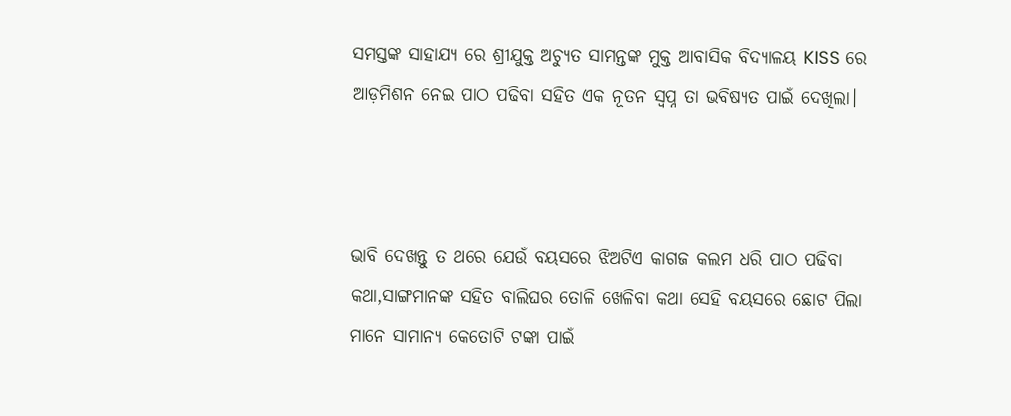ସମସ୍ତଙ୍କ ସାହାଯ୍ୟ ରେ ଶ୍ରୀଯୁକ୍ତ ଅଚ୍ୟୁତ ସାମନ୍ତଙ୍କ ମୁକ୍ତ ଆବାସିକ ବିଦ୍ୟାଳୟ KISS ରେ ଆଡ଼ମିଶନ ନେଇ ପାଠ ପଢିବା ସହିତ ଏକ ନୂତନ ସ୍ବପ୍ନ ତା ଭବିଷ୍ୟତ ପାଇଁ ଦେଖିଲା।



ଭାବି ଦେଖନ୍ତୁ ତ ଥରେ ଯେଉଁ ବୟସରେ ଝିଅଟିଏ କାଗଜ କଲମ ଧରି ପାଠ ପଢିବା କଥା,ସାଙ୍ଗମାନଙ୍କ ସହିତ ବାଲିଘର ତୋଳି ଖେଳିବା କଥା ସେହି ବୟସରେ ଛୋଟ ପିଲା ମାନେ ସାମାନ୍ୟ କେତୋଟି ଟଙ୍କା ପାଇଁ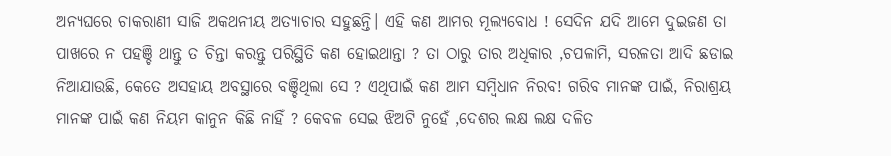ଅନ୍ୟଘରେ ଚାକରାଣୀ ସାଜି ଅକଥନୀୟ ଅତ୍ୟାଚାର ସହୁଛନ୍ତି। ଏହି କଣ ଆମର ମୂଲ୍ୟବୋଧ ! ସେଦିନ ଯଦି ଆମେ ଦୁଇଜଣ ତା ପାଖରେ ନ ପହଞ୍ଚି ଥାନ୍ତୁ ତ ଚିନ୍ତା କରନ୍ତୁ ପରିସ୍ଥିତି କଣ ହୋଇଥାନ୍ତା ? ତା ଠାରୁ ତାର ଅଧିକାର ,ଚପଳାମି, ସରଳତା ଆଦି ଛଡାଇ ନିଆଯାଉଛି, କେତେ ଅସହାୟ ଅବସ୍ଥାରେ ବଞ୍ଚିଥିଲା ସେ ? ଏଥିପାଇଁ କଣ ଆମ ସମ୍ବିଧାନ ନିରବ! ଗରିବ ମାନଙ୍କ ପାଇଁ, ନିରାଶ୍ରୟ ମାନଙ୍କ ପାଇଁ କଣ ନିୟମ କାନୁନ କିଛି ନାହିଁ ? କେବଳ ସେଇ ଝିଅଟି ନୁହେଁ ,ଦେଶର ଲକ୍ଷ ଲକ୍ଷ ଦଳିତ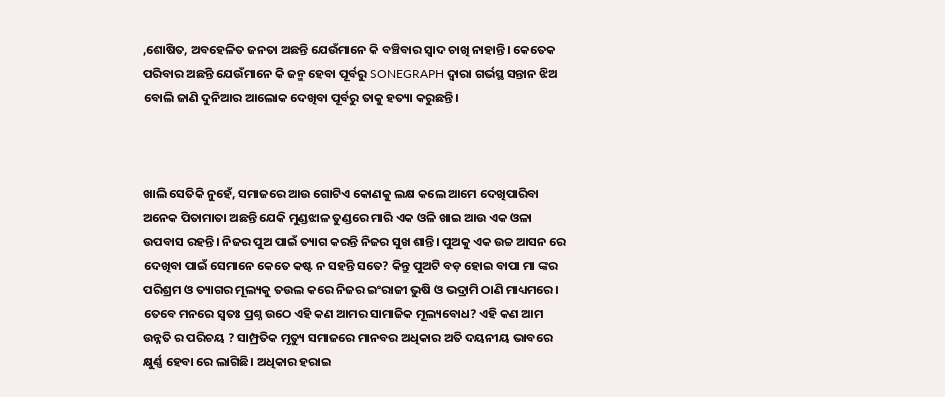,ଶୋଷିତ, ଅବହେଳିତ ଜନତା ଅଛନ୍ତି ଯେଉଁମାନେ କି ବଞ୍ଚିବାର ସ୍ୱାଦ ଚାଖି ନାହାନ୍ତି। କେତେକ ପରିବାର ଅଛନ୍ତି ଯେଉଁମାନେ କି ଜନ୍ମ ହେବା ପୂର୍ବରୁ SONEGRAPH ଦ୍ୱାରା ଗର୍ଭସ୍ଥ ସନ୍ତାନ ଝିଅ ବୋଲି ଜାଣି ଦୁନିଆର ଆଲୋକ ଦେଖିବା ପୂର୍ବରୁ ତାକୁ ହତ୍ୟା କରୁଛନ୍ତି।



ଖାଲି ସେତିକି ନୁହେଁ, ସମାଜରେ ଆଉ ଗୋଟିଏ କୋଣକୁ ଲକ୍ଷ କଲେ ଆମେ ଦେଖିପାରିବା ଅନେକ ପିତାମାତା ଅଛନ୍ତି ଯେକି ମୁଣ୍ଡଝାଳ ତୁଣ୍ଡରେ ମାରି ଏକ ଓଳି ଖାଇ ଆଉ ଏକ ଓଳା ଉପବାସ ରହନ୍ତି। ନିଜର ପୁଅ ପାଇଁ ତ୍ୟାଗ କରନ୍ତି ନିଜର ସୁଖ ଶାନ୍ତି। ପୁଅକୁ ଏକ ଉଚ୍ଚ ଆସନ ରେ ଦେଖିବା ପାଇଁ ସେମାନେ କେତେ କଷ୍ଟ ନ ସହନ୍ତି ସତେ? କିନ୍ତୁ ପୁଅଟି ବଡ଼ ହୋଇ ବାପା ମା ଙ୍କର ପରିଶ୍ରମ ଓ ତ୍ୟାଗର ମୂଲ୍ୟକୁ ତଉଲ କରେ ନିଜର ଇଂରାଜୀ ଭୁଷି ଓ ଭଦ୍ରାମି ଠାଣି ମାଧ୍ୟମରେ। ତେବେ ମନରେ ସ୍ୱତଃ ପ୍ରଶ୍ନ ଉଠେ ଏହି କଣ ଆମର ସାମାଜିକ ମୂଲ୍ୟବୋଧ? ଏହି କଣ ଆମ ଉନ୍ନତି ର ପରିଚୟ ? ସାମ୍ପ୍ରତିକ ମୃତ୍ୟୁ ସମାଜରେ ମାନବର ଅଧିକାର ଅତି ଦୟନୀୟ ଭାବରେ କ୍ଷୁର୍ଣ୍ଣ ହେବା ରେ ଲାଗିଛି। ଅଧିକାର ହରାଇ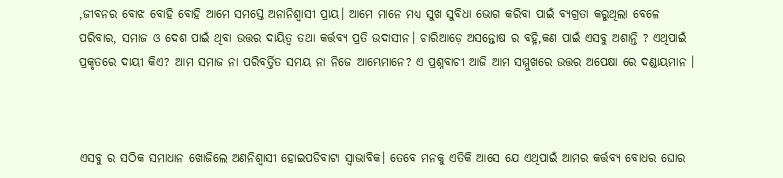,ଜୀବନର ବୋଝ ବୋହି ବୋହି ଆମେ ସମସ୍ତେ ଅନାନିଶ୍ୱାସୀ ପ୍ରାୟ। ଆମେ ମାନେ ମଧ୍ୟ ସୁଖ ସୁବିଧା ଭୋଗ କରିବା ପାଇଁ ବ୍ୟଗ୍ରତା କରୁଥିଲା ବେଳେ ପରିବାର, ସମାଜ ଓ ଦେଶ ପାଇଁ ଥିବା ଉତ୍ତର ଦାୟିତ୍ୱ ତଥା କର୍ତ୍ତବ୍ୟ ପ୍ରତି ଉଦାସୀନ। ଚାରିଆଡ଼େ ଅସନ୍ତୋଷ ର ବହ୍ନି,କଣ ପାଇଁ ଏସବୁ ଅଶାନ୍ତି ? ଏଥିପାଇଁ ପ୍ରକୃତରେ ଦାୟୀ କିଏ? ଆମ ସମାଜ ନା ପରିବର୍ତ୍ତିତ ସମୟ ନା ନିଜେ ଆମ୍ଭେମାନେ? ଏ ପ୍ରଶ୍ନବାଚୀ ଆଜି ଆମ ସମ୍ମୁଖରେ ଉତ୍ତର ଅପେକ୍ଷା ରେ ଦଣ୍ଡାୟମାନ ।



ଏସବୁ ର ସଠିକ ସମାଧାନ ଖୋଜିଲେ ଅଣନିଶ୍ୱାସୀ ହୋଇପଡିବାଟା ସ୍ୱାଭାବିକ। ତେବେ ମନକୁ ଏତିକି ଆସେ ଯେ ଏଥିପାଇଁ ଆମର କର୍ତ୍ତବ୍ୟ ବୋଧର ଘୋର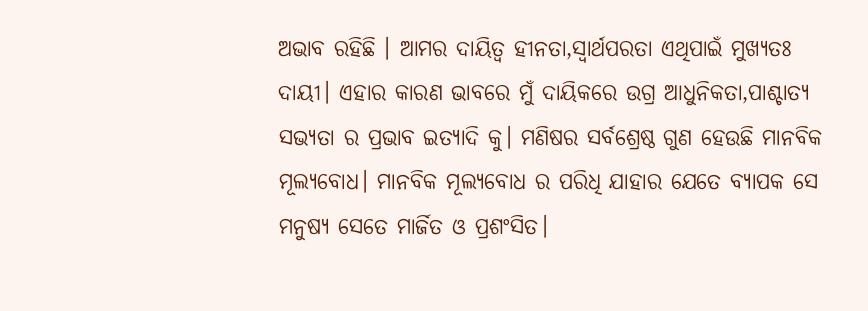ଅଭାବ ରହିଛି । ଆମର ଦାୟିତ୍ୱ ହୀନତା,ସ୍ୱାର୍ଥପରତା ଏଥିପାଇଁ ମୁଖ୍ୟତଃ ଦାୟୀ। ଏହାର କାରଣ ଭାବରେ ମୁଁ ଦାୟିକରେ ଉଗ୍ର ଆଧୁନିକତା,ପାଶ୍ଚାତ୍ୟ ସଭ୍ୟତା ର ପ୍ରଭାବ ଇତ୍ୟାଦି କୁ। ମଣିଷର ସର୍ବଶ୍ରେଷ୍ଠ ଗୁଣ ହେଉଛି ମାନବିକ ମୂଲ୍ୟବୋଧ। ମାନବିକ ମୂଲ୍ୟବୋଧ ର ପରିଧି ଯାହାର ଯେତେ ବ୍ୟାପକ ସେ ମନୁଷ୍ୟ ସେତେ ମାର୍ଜିତ ଓ ପ୍ରଶଂସିତ।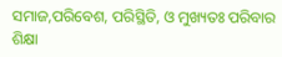ସମାଜ,ପରିବେଶ, ପରିସ୍ଥିତି, ଓ ମୁଖ୍ୟତଃ ପରିବାର ଶିକ୍ଷା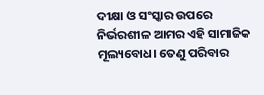ଦୀକ୍ଷା ଓ ସଂସ୍କାର ଉପରେ ନିର୍ଭରଶୀଳ ଆମର ଏହି ସାମାଜିକ ମୂଲ୍ୟବୋଧ। ତେଣୁ ପରିବାର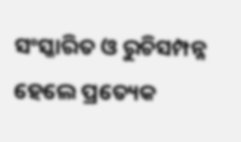ସଂସ୍କାରିତ ଓ ରୁଚିସମ୍ପନ୍ନ ହେଲେ ପ୍ରତ୍ୟେକ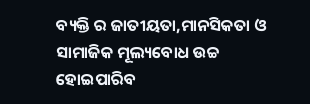ବ୍ୟକ୍ତି ର ଜାତୀୟତା,ମାନସିକତା ଓ ସାମାଜିକ ମୂଲ୍ୟବୋଧ ଉଚ୍ଚ ହୋଇପାରିବ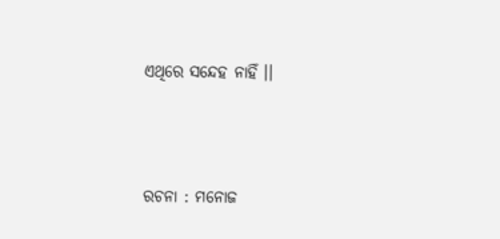ଏଥିରେ ସନ୍ଦେହ ନାହିଁ ।।




ରଚନା : ମନୋଜ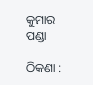କୁମାର ପଣ୍ଡା

ଠିକଣା :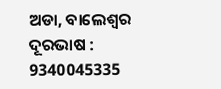ଅଡା, ବାଲେଶ୍ଵର ଦୂରଭାଷ : 9340045335